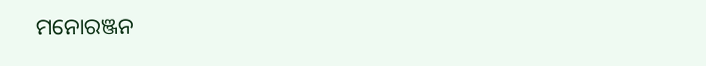ମନୋରଞ୍ଜନ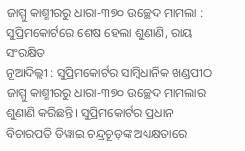ଜାମ୍ମୁ କାଶ୍ମୀରରୁ ଧାରା-୩୭୦ ଉଚ୍ଛେଦ ମାମଲା : ସୁପ୍ରିମକୋର୍ଟରେ ଶେଷ ହେଲା ଶୁଣାଣି, ରାୟ ସଂରକ୍ଷିତ
ନୂଆଦିଲ୍ଲୀ : ସୁପ୍ରିମକୋର୍ଟର ସାମ୍ବିଧାନିକ ଖଣ୍ଡପୀଠ ଜାମ୍ମୁ କାଶ୍ମୀରରୁ ଧାରା-୩୭୦ ଉଚ୍ଛେଦ ମାମଲାର ଶୁଣାଣି କରିଛନ୍ତି। ସୁପ୍ରିମକୋର୍ଟର ପ୍ରଧାନ ବିଚାରପତି ଡିୱାଇ ଚନ୍ଦ୍ରଚୂଡ଼ଙ୍କ ଅଧ୍ୟକ୍ଷତାରେ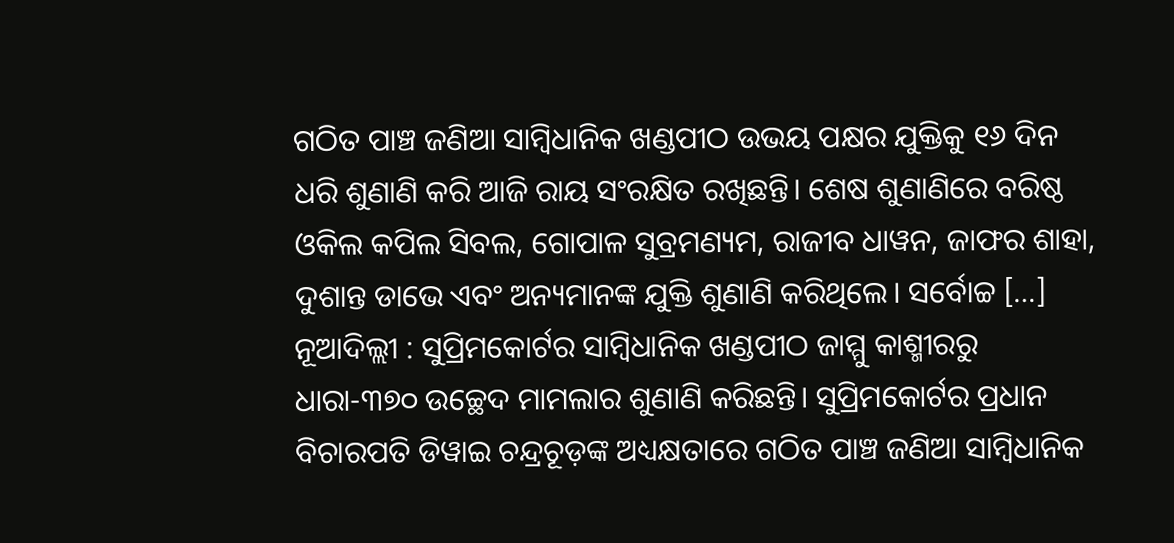ଗଠିତ ପାଞ୍ଚ ଜଣିଆ ସାମ୍ବିଧାନିକ ଖଣ୍ଡପୀଠ ଉଭୟ ପକ୍ଷର ଯୁକ୍ତିକୁ ୧୬ ଦିନ ଧରି ଶୁଣାଣି କରି ଆଜି ରାୟ ସଂରକ୍ଷିତ ରଖିଛନ୍ତି। ଶେଷ ଶୁଣାଣିରେ ବରିଷ୍ଠ ଓକିଲ କପିଲ ସିବଲ, ଗୋପାଳ ସୁବ୍ରମଣ୍ୟମ, ରାଜୀବ ଧାୱନ, ଜାଫର ଶାହା, ଦୁଶାନ୍ତ ଡାଭେ ଏବଂ ଅନ୍ୟମାନଙ୍କ ଯୁକ୍ତି ଶୁଣାଣି କରିଥିଲେ। ସର୍ବୋଚ୍ଚ […]
ନୂଆଦିଲ୍ଲୀ : ସୁପ୍ରିମକୋର୍ଟର ସାମ୍ବିଧାନିକ ଖଣ୍ଡପୀଠ ଜାମ୍ମୁ କାଶ୍ମୀରରୁ ଧାରା-୩୭୦ ଉଚ୍ଛେଦ ମାମଲାର ଶୁଣାଣି କରିଛନ୍ତି। ସୁପ୍ରିମକୋର୍ଟର ପ୍ରଧାନ ବିଚାରପତି ଡିୱାଇ ଚନ୍ଦ୍ରଚୂଡ଼ଙ୍କ ଅଧ୍ୟକ୍ଷତାରେ ଗଠିତ ପାଞ୍ଚ ଜଣିଆ ସାମ୍ବିଧାନିକ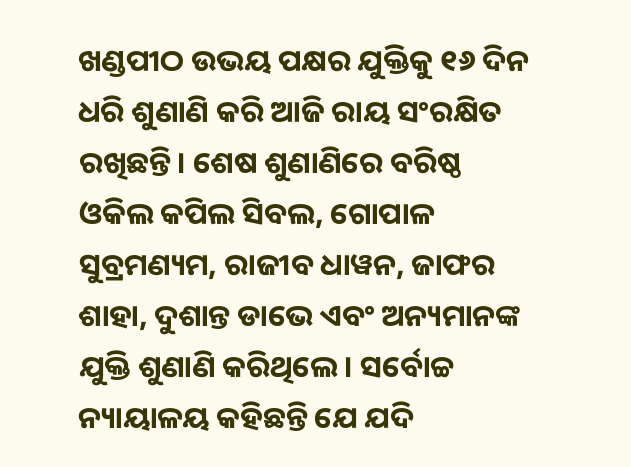ଖଣ୍ଡପୀଠ ଉଭୟ ପକ୍ଷର ଯୁକ୍ତିକୁ ୧୬ ଦିନ ଧରି ଶୁଣାଣି କରି ଆଜି ରାୟ ସଂରକ୍ଷିତ ରଖିଛନ୍ତି। ଶେଷ ଶୁଣାଣିରେ ବରିଷ୍ଠ ଓକିଲ କପିଲ ସିବଲ, ଗୋପାଳ ସୁବ୍ରମଣ୍ୟମ, ରାଜୀବ ଧାୱନ, ଜାଫର ଶାହା, ଦୁଶାନ୍ତ ଡାଭେ ଏବଂ ଅନ୍ୟମାନଙ୍କ ଯୁକ୍ତି ଶୁଣାଣି କରିଥିଲେ। ସର୍ବୋଚ୍ଚ ନ୍ୟାୟାଳୟ କହିଛନ୍ତି ଯେ ଯଦି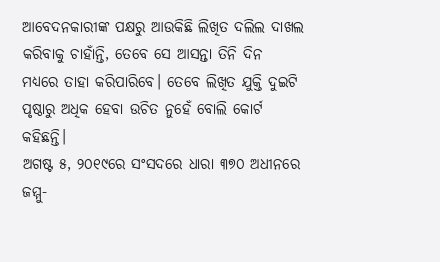ଆବେଦନକାରୀଙ୍କ ପକ୍ଷରୁ ଆଉକିଛି ଲିଖିତ ଦଲିଲ ଦାଖଲ କରିବାକୁ ଚାହାଁନ୍ତି, ତେବେ ସେ ଆସନ୍ତା ତିନି ଦିନ ମଧ୍ୟରେ ତାହା କରିପାରିବେ। ତେବେ ଲିଖିତ ଯୁକ୍ତି ଦୁଇଟି ପୃଷ୍ଠାରୁ ଅଧିକ ହେବା ଉଚିତ ନୁହେଁ ବୋଲି କୋର୍ଟ କହିଛନ୍ତି।
ଅଗଷ୍ଟ ୫, ୨୦୧୯ରେ ସଂସଦରେ ଧାରା ୩୭୦ ଅଧୀନରେ ଜମ୍ମୁ-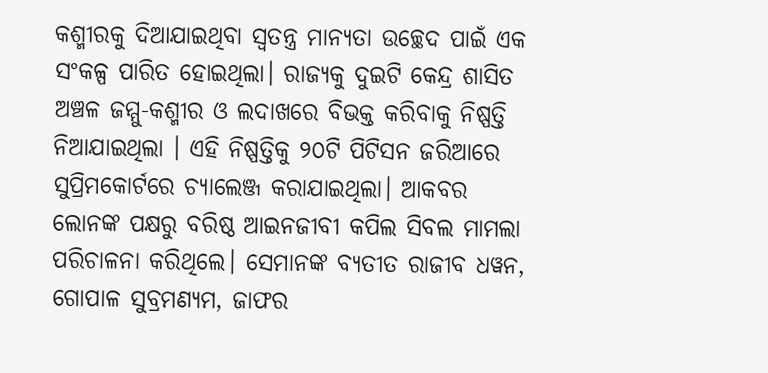କଶ୍ମୀରକୁ ଦିଆଯାଇଥିବା ସ୍ୱତନ୍ତ୍ର ମାନ୍ୟତା ଉଚ୍ଛେଦ ପାଇଁ ଏକ ସଂକଳ୍ପ ପାରିତ ହୋଇଥିଲା। ରାଜ୍ୟକୁ ଦୁଇଟି କେନ୍ଦ୍ର ଶାସିତ ଅଞ୍ଚଳ ଜମ୍ମୁ-କଶ୍ମୀର ଓ ଲଦାଖରେ ବିଭକ୍ତ କରିବାକୁ ନିଷ୍ପତ୍ତି ନିଆଯାଇଥିଲା । ଏହି ନିଷ୍ପତ୍ତିକୁ ୨୦ଟି ପିଟିସନ ଜରିଆରେ ସୁପ୍ରିମକୋର୍ଟରେ ଚ୍ୟାଲେଞ୍ଜ କରାଯାଇଥିଲା। ଆକବର ଲୋନଙ୍କ ପକ୍ଷରୁ ବରିଷ୍ଠ ଆଇନଜୀବୀ କପିଲ ସିବଲ ମାମଲା ପରିଚାଳନା କରିଥିଲେ। ସେମାନଙ୍କ ବ୍ୟତୀତ ରାଜୀବ ଧୱନ, ଗୋପାଳ ସୁବ୍ରମଣ୍ୟମ, ଜାଫର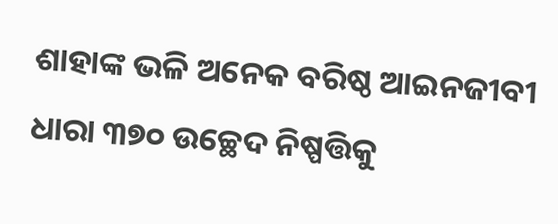ଶାହାଙ୍କ ଭଳି ଅନେକ ବରିଷ୍ଠ ଆଇନଜୀବୀ ଧାରା ୩୭୦ ଉଚ୍ଛେଦ ନିଷ୍ପତ୍ତିକୁ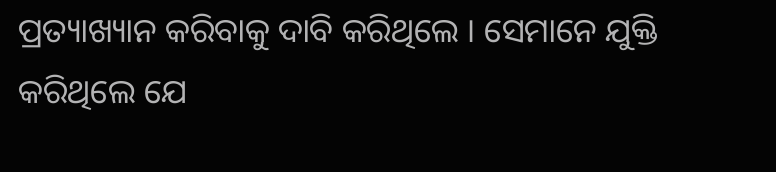ପ୍ରତ୍ୟାଖ୍ୟାନ କରିବାକୁ ଦାବି କରିଥିଲେ । ସେମାନେ ଯୁକ୍ତି କରିଥିଲେ ଯେ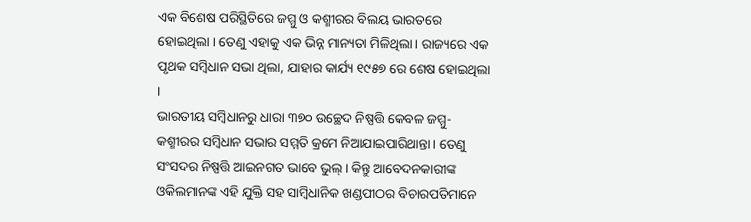ଏକ ବିଶେଷ ପରିସ୍ଥିତିରେ ଜମ୍ମୁ ଓ କଶ୍ମୀରର ବିଲୟ ଭାରତରେ ହୋଇଥିଲା । ତେଣୁ ଏହାକୁ ଏକ ଭିନ୍ନ ମାନ୍ୟତା ମିଳିଥିଲା। ରାଜ୍ୟରେ ଏକ ପୃଥକ ସମ୍ବିଧାନ ସଭା ଥିଲା, ଯାହାର କାର୍ଯ୍ୟ ୧୯୫୭ ରେ ଶେଷ ହୋଇଥିଲା ।
ଭାରତୀୟ ସମ୍ବିଧାନରୁ ଧାରା ୩୭୦ ଉଚ୍ଛେଦ ନିଷ୍ପତ୍ତି କେବଳ ଜମ୍ମୁ-କଶ୍ମୀରର ସମ୍ବିଧାନ ସଭାର ସମ୍ମତି କ୍ରମେ ନିଆଯାଇପାରିଥାନ୍ତା। ତେଣୁ ସଂସଦର ନିଷ୍ପତ୍ତି ଆଇନଗତ ଭାବେ ଭୁଲ୍। କିନ୍ତୁ ଆବେଦନକାରୀଙ୍କ ଓକିଲମାନଙ୍କ ଏହି ଯୁକ୍ତି ସହ ସାମ୍ବିଧାନିକ ଖଣ୍ଡପୀଠର ବିଚାରପତିମାନେ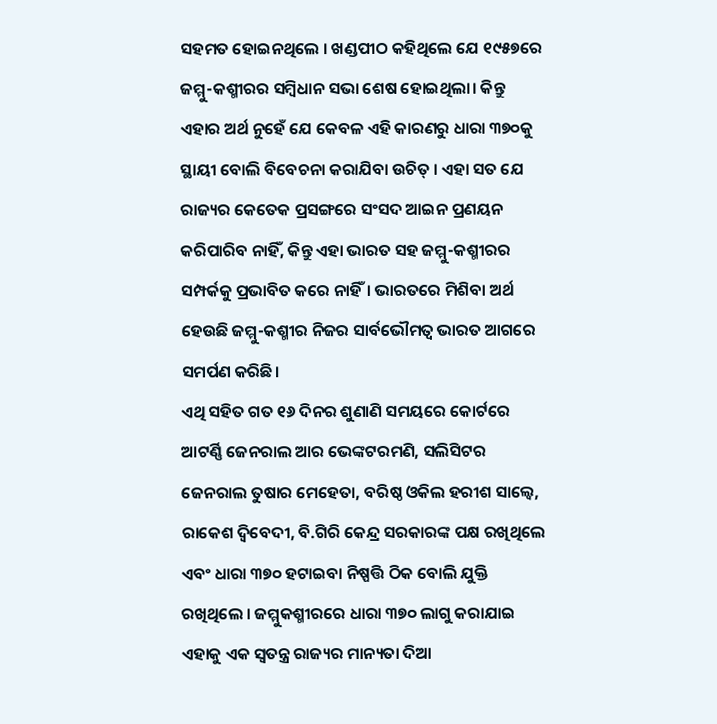ସହମତ ହୋଇନଥିଲେ । ଖଣ୍ଡପୀଠ କହିଥିଲେ ଯେ ୧୯୫୭ରେ ଜମ୍ମୁ-କଶ୍ମୀରର ସମ୍ବିଧାନ ସଭା ଶେଷ ହୋଇଥିଲା। କିନ୍ତୁ ଏହାର ଅର୍ଥ ନୁହେଁ ଯେ କେବଳ ଏହି କାରଣରୁ ଧାରା ୩୭୦କୁ ସ୍ଥାୟୀ ବୋଲି ବିବେଚନା କରାଯିବା ଉଚିତ୍ । ଏହା ସତ ଯେ ରାଜ୍ୟର କେତେକ ପ୍ରସଙ୍ଗରେ ସଂସଦ ଆଇନ ପ୍ରଣୟନ କରିପାରିବ ନାହିଁ, କିନ୍ତୁ ଏହା ଭାରତ ସହ ଜମ୍ମୁ-କଶ୍ମୀରର ସମ୍ପର୍କକୁ ପ୍ରଭାବିତ କରେ ନାହିଁ। ଭାରତରେ ମିଶିବା ଅର୍ଥ ହେଉଛି ଜମ୍ମୁ-କଶ୍ମୀର ନିଜର ସାର୍ବଭୌମତ୍ୱ ଭାରତ ଆଗରେ ସମର୍ପଣ କରିଛି।
ଏଥି ସହିତ ଗତ ୧୬ ଦିନର ଶୁଣାଣି ସମୟରେ କୋର୍ଟରେ ଆଟର୍ଣ୍ଣି ଜେନରାଲ ଆର ଭେଙ୍କଟରମଣି, ସଲିସିଟର ଜେନରାଲ ତୁଷାର ମେହେତା, ବରିଷ୍ଠ ଓକିଲ ହରୀଶ ସାଲ୍ବେ, ରାକେଶ ଦ୍ୱିବେଦୀ, ବି.ଗିରି କେନ୍ଦ୍ର ସରକାରଙ୍କ ପକ୍ଷ ରଖିଥିଲେ ଏବଂ ଧାରା ୩୭୦ ହଟାଇବା ନିଷ୍ପତ୍ତି ଠିକ ବୋଲି ଯୁକ୍ତି ରଖିଥିଲେ । ଜମ୍ମୁକଶ୍ମୀରରେ ଧାରା ୩୭୦ ଲାଗୁ କରାଯାଇ ଏହାକୁ ଏକ ସ୍ୱତନ୍ତ୍ର ରାଜ୍ୟର ମାନ୍ୟତା ଦିଆ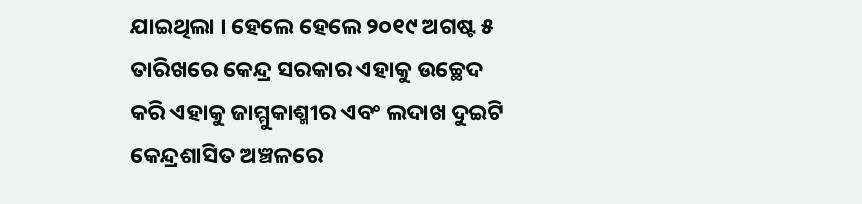ଯାଇଥିଲା । ହେଲେ ହେଲେ ୨୦୧୯ ଅଗଷ୍ଟ ୫ ତାରିଖରେ କେନ୍ଦ୍ର ସରକାର ଏହାକୁ ଉଚ୍ଛେଦ କରି ଏହାକୁ ଜାମ୍ମୁକାଶ୍ମୀର ଏବଂ ଲଦାଖ ଦୁଇଟି କେନ୍ଦ୍ରଶାସିତ ଅଞ୍ଚଳରେ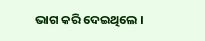ଭାଗ କରି ଦେଇଥିଲେ ।